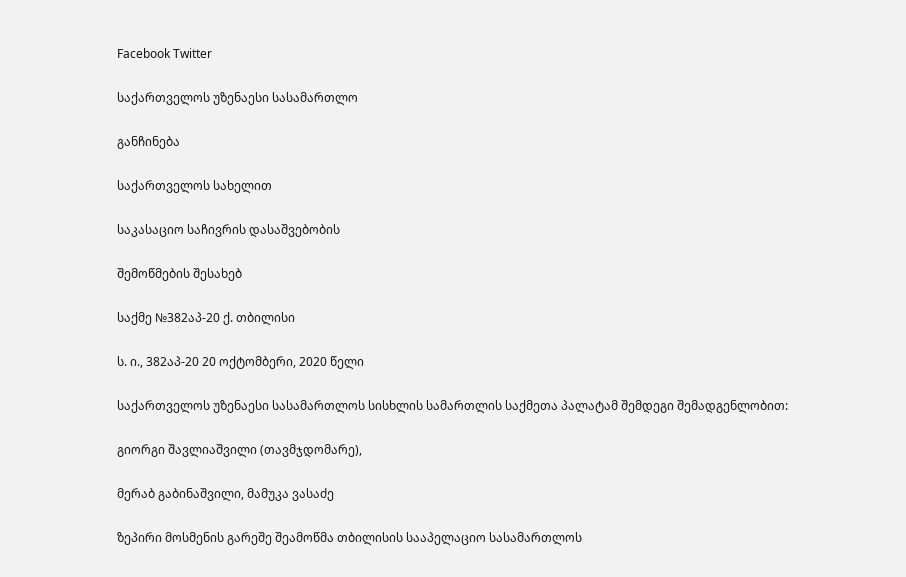Facebook Twitter

საქართველოს უზენაესი სასამართლო

განჩინება

საქართველოს სახელით

საკასაციო საჩივრის დასაშვებობის

შემოწმების შესახებ

საქმე №382აპ-20 ქ. თბილისი

ს. ი., 382აპ-20 20 ოქტომბერი, 2020 წელი

საქართველოს უზენაესი სასამართლოს სისხლის სამართლის საქმეთა პალატამ შემდეგი შემადგენლობით:

გიორგი შავლიაშვილი (თავმჯდომარე),

მერაბ გაბინაშვილი, მამუკა ვასაძე

ზეპირი მოსმენის გარეშე შეამოწმა თბილისის სააპელაციო სასამართლოს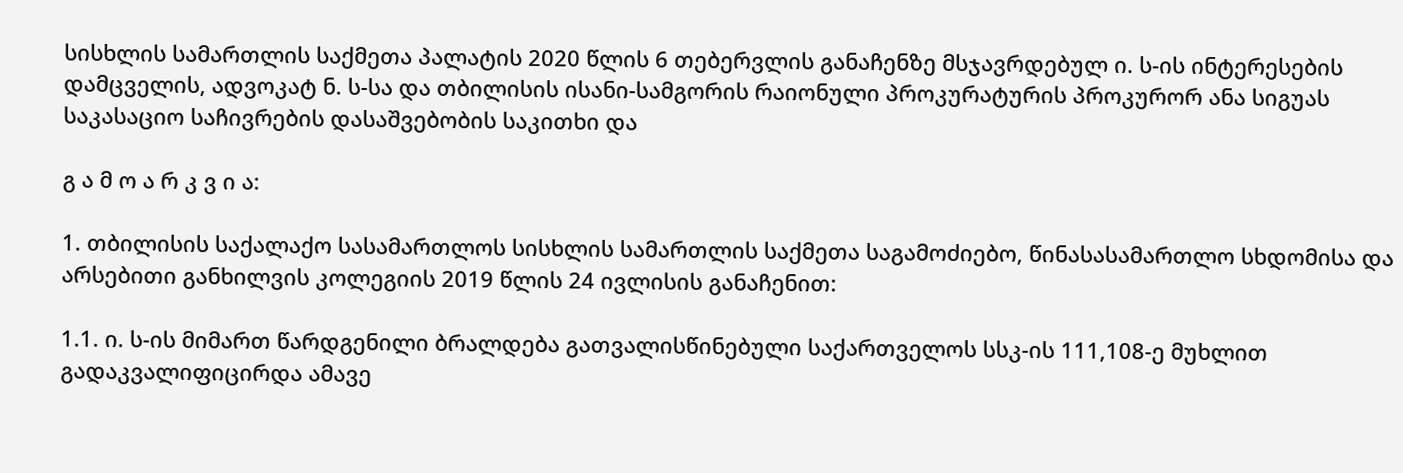სისხლის სამართლის საქმეთა პალატის 2020 წლის 6 თებერვლის განაჩენზე მსჯავრდებულ ი. ს-ის ინტერესების დამცველის, ადვოკატ ნ. ს-სა და თბილისის ისანი-სამგორის რაიონული პროკურატურის პროკურორ ანა სიგუას საკასაციო საჩივრების დასაშვებობის საკითხი და

გ ა მ ო ა რ კ ვ ი ა:

1. თბილისის საქალაქო სასამართლოს სისხლის სამართლის საქმეთა საგამოძიებო, წინასასამართლო სხდომისა და არსებითი განხილვის კოლეგიის 2019 წლის 24 ივლისის განაჩენით:

1.1. ი. ს-ის მიმართ წარდგენილი ბრალდება გათვალისწინებული საქართველოს სსკ-ის 111,108-ე მუხლით გადაკვალიფიცირდა ამავე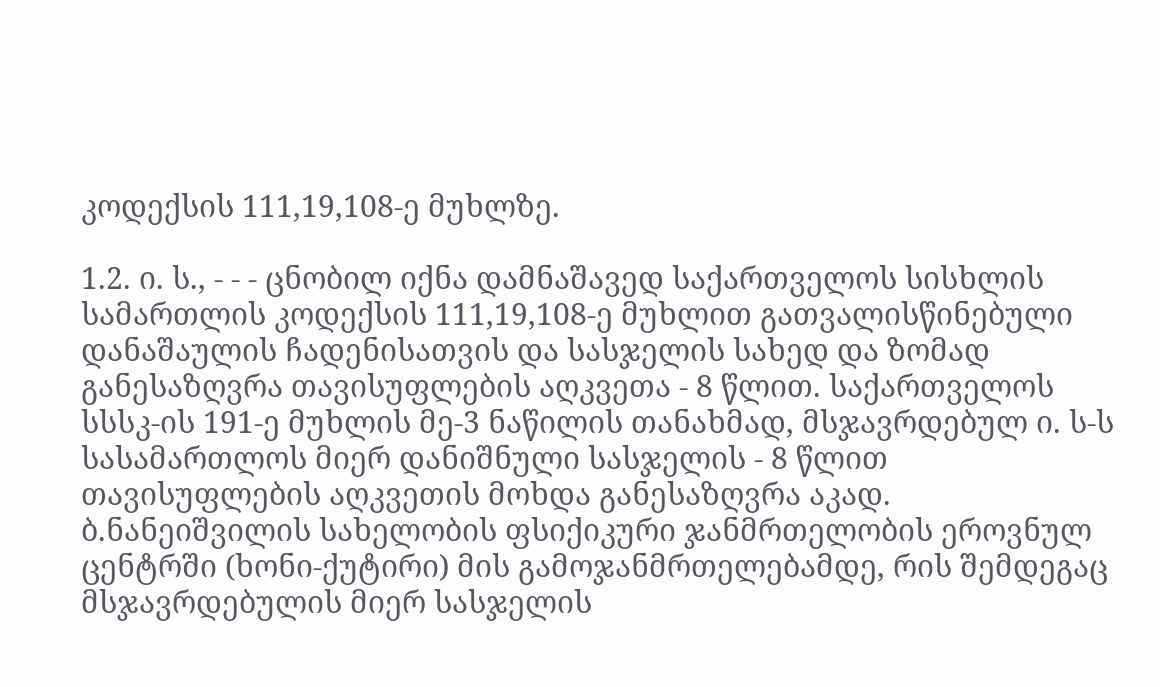კოდექსის 111,19,108-ე მუხლზე.

1.2. ი. ს., - - - ცნობილ იქნა დამნაშავედ საქართველოს სისხლის სამართლის კოდექსის 111,19,108-ე მუხლით გათვალისწინებული დანაშაულის ჩადენისათვის და სასჯელის სახედ და ზომად განესაზღვრა თავისუფლების აღკვეთა - 8 წლით. საქართველოს სსსკ-ის 191-ე მუხლის მე-3 ნაწილის თანახმად, მსჯავრდებულ ი. ს-ს სასამართლოს მიერ დანიშნული სასჯელის - 8 წლით თავისუფლების აღკვეთის მოხდა განესაზღვრა აკად. ბ.ნანეიშვილის სახელობის ფსიქიკური ჯანმრთელობის ეროვნულ ცენტრში (ხონი-ქუტირი) მის გამოჯანმრთელებამდე, რის შემდეგაც მსჯავრდებულის მიერ სასჯელის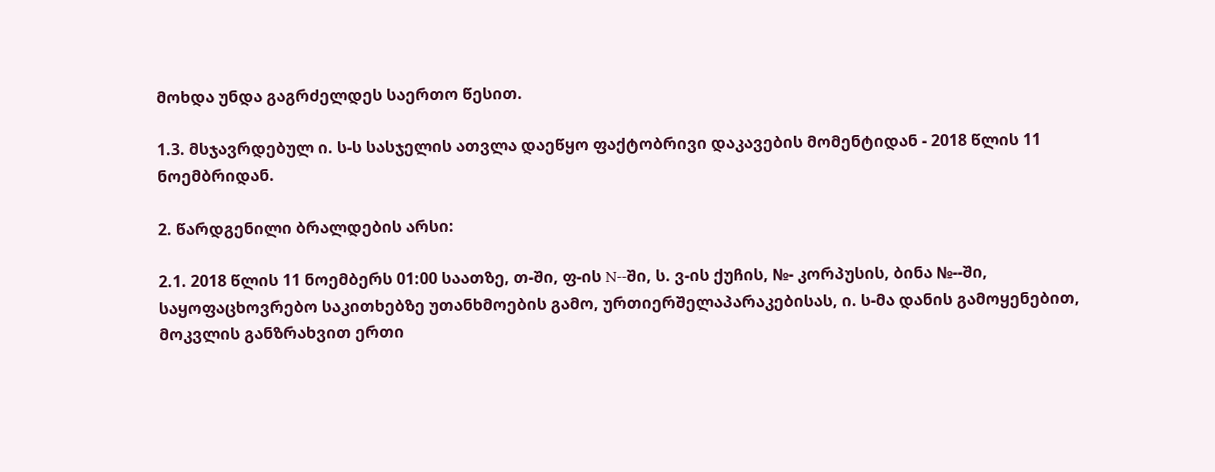მოხდა უნდა გაგრძელდეს საერთო წესით.

1.3. მსჯავრდებულ ი. ს-ს სასჯელის ათვლა დაეწყო ფაქტობრივი დაკავების მომენტიდან - 2018 წლის 11 ნოემბრიდან.

2. წარდგენილი ბრალდების არსი:

2.1. 2018 წლის 11 ნოემბერს 01:00 საათზე, თ-ში, ფ-ის N--ში, ს. ვ-ის ქუჩის, №- კორპუსის, ბინა №--ში, საყოფაცხოვრებო საკითხებზე უთანხმოების გამო, ურთიერშელაპარაკებისას, ი. ს-მა დანის გამოყენებით, მოკვლის განზრახვით ერთი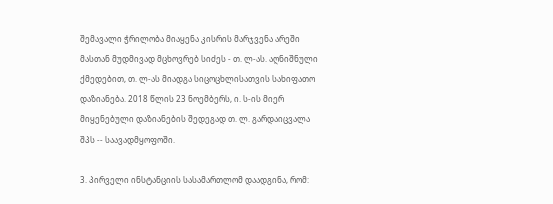შემავალი ჭრილობა მიაყენა კისრის მარჯვენა არეში მასთან მუდმივად მცხოვრებ სიძეს - თ. ლ-ას. აღნიშნული ქმედებით, თ. ლ-ას მიადგა სიცოცხლისათვის სახიფათო დაზიანება. 2018 წლის 23 ნოემბერს, ი. ს-ის მიერ მიყენებული დაზიანების შედეგად თ. ლ. გარდაიცვალა შპს -- საავადმყოფოში.

3. პირველი ინსტანციის სასამართლომ დაადგინა, რომ: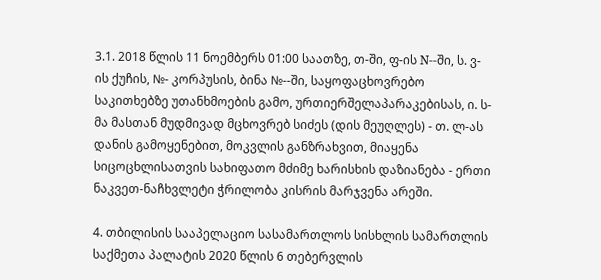3.1. 2018 წლის 11 ნოემბერს 01:00 საათზე, თ-ში, ფ-ის N--ში, ს. ვ-ის ქუჩის, №- კორპუსის, ბინა №--ში, საყოფაცხოვრებო საკითხებზე უთანხმოების გამო, ურთიერშელაპარაკებისას, ი. ს-მა მასთან მუდმივად მცხოვრებ სიძეს (დის მეუღლეს) - თ. ლ-ას დანის გამოყენებით, მოკვლის განზრახვით, მიაყენა სიცოცხლისათვის სახიფათო მძიმე ხარისხის დაზიანება - ერთი ნაკვეთ-ნაჩხვლეტი ჭრილობა კისრის მარჯვენა არეში.

4. თბილისის სააპელაციო სასამართლოს სისხლის სამართლის საქმეთა პალატის 2020 წლის 6 თებერვლის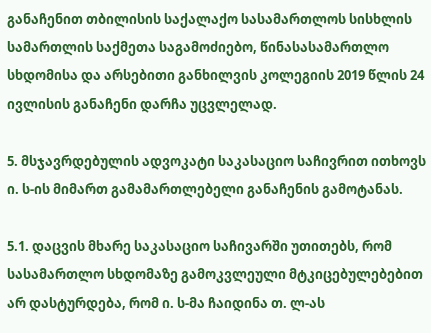განაჩენით თბილისის საქალაქო სასამართლოს სისხლის სამართლის საქმეთა საგამოძიებო, წინასასამართლო სხდომისა და არსებითი განხილვის კოლეგიის 2019 წლის 24 ივლისის განაჩენი დარჩა უცვლელად.

5. მსჯავრდებულის ადვოკატი საკასაციო საჩივრით ითხოვს ი. ს-ის მიმართ გამამართლებელი განაჩენის გამოტანას.

5.1. დაცვის მხარე საკასაციო საჩივარში უთითებს, რომ სასამართლო სხდომაზე გამოკვლეული მტკიცებულებებით არ დასტურდება, რომ ი. ს-მა ჩაიდინა თ. ლ-ას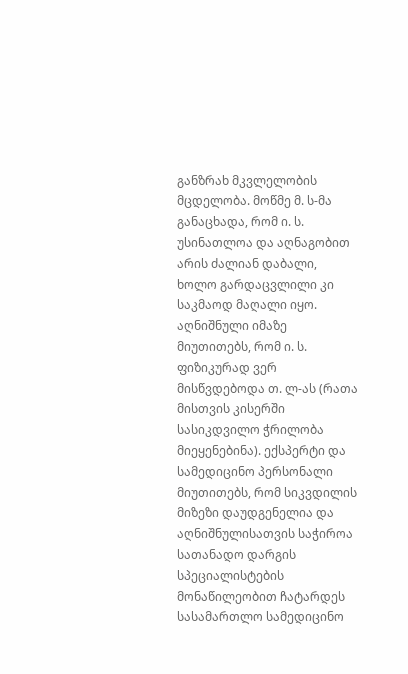განზრახ მკვლელობის მცდელობა. მოწმე მ. ს-მა განაცხადა, რომ ი. ს. უსინათლოა და აღნაგობით არის ძალიან დაბალი, ხოლო გარდაცვლილი კი საკმაოდ მაღალი იყო. აღნიშნული იმაზე მიუთითებს, რომ ი. ს. ფიზიკურად ვერ მისწვდებოდა თ. ლ-ას (რათა მისთვის კისერში სასიკდვილო ჭრილობა მიეყენებინა). ექსპერტი და სამედიცინო პერსონალი მიუთითებს, რომ სიკვდილის მიზეზი დაუდგენელია და აღნიშნულისათვის საჭიროა სათანადო დარგის სპეციალისტების მონაწილეობით ჩატარდეს სასამართლო სამედიცინო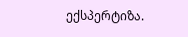ექსპერტიზა.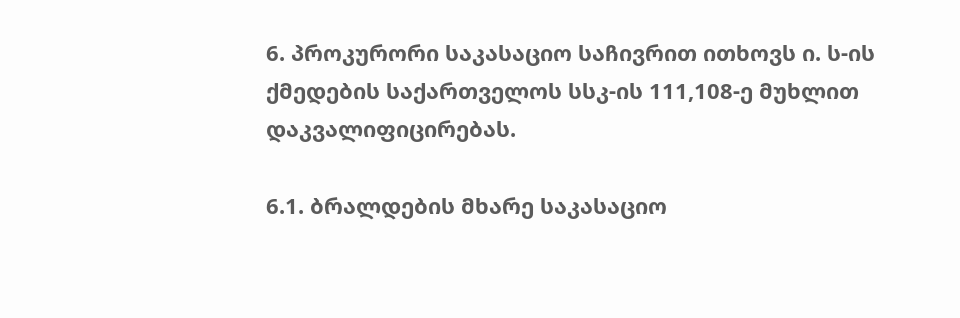6. პროკურორი საკასაციო საჩივრით ითხოვს ი. ს-ის ქმედების საქართველოს სსკ-ის 111,108-ე მუხლით დაკვალიფიცირებას.

6.1. ბრალდების მხარე საკასაციო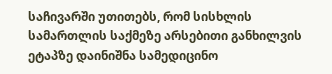საჩივარში უთითებს, რომ სისხლის სამართლის საქმეზე არსებითი განხილვის ეტაპზე დაინიშნა სამედიცინო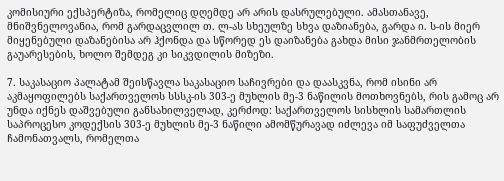კომისიური ექსპერტიზა, რომელიც დღემდე არ არის დასრულებული. ამასთანავე, მნიშვნელოვანია, რომ გარდაცვლილ თ. ლ-ას სხეულზე სხვა დაზიანება, გარდა ი. ს-ის მიერ მიყენებული დაზანებისა არ ჰქონდა და სწორედ ეს დაიზანება გახდა მისი ჯანმრთელობის გაუარესების, ხოლო შემდეგ კი სიკვდილის მიზეზი.

7. საკასაციო პალატამ შეისწავლა საკასაციო საჩივრები და დაასკვნა, რომ ისინი არ აკმაყოფილებს საქართველოს სსსკ-ის 303-ე მუხლის მე-3 ნაწილის მოთხოვნებს, რის გამოც არ უნდა იქნეს დაშვებული განსახილველად, კერძოდ: საქართველოს სისხლის სამართლის საპროცესო კოდექსის 303-ე მუხლის მე-3 ნაწილი ამომწურავად იძლევა იმ საფუძველთა ჩამონათვალს, რომელთა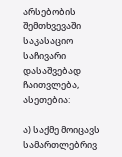არსებობის შემთხვევაში საკასაციო საჩივარი დასაშვებად ჩაითვლება, ასეთებია:

ა) საქმე მოიცავს სამართლებრივ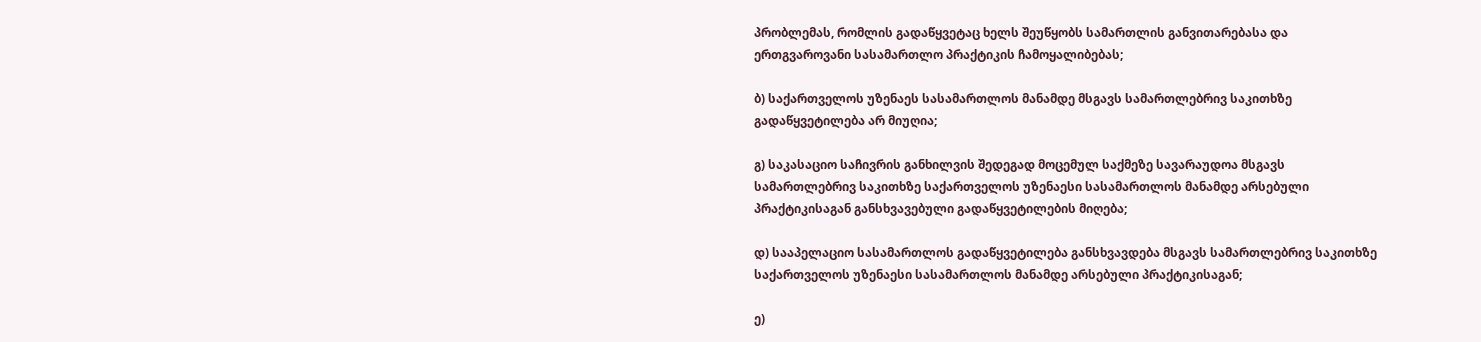პრობლემას, რომლის გადაწყვეტაც ხელს შეუწყობს სამართლის განვითარებასა და ერთგვაროვანი სასამართლო პრაქტიკის ჩამოყალიბებას;

ბ) საქართველოს უზენაეს სასამართლოს მანამდე მსგავს სამართლებრივ საკითხზე გადაწყვეტილება არ მიუღია;

გ) საკასაციო საჩივრის განხილვის შედეგად მოცემულ საქმეზე სავარაუდოა მსგავს სამართლებრივ საკითხზე საქართველოს უზენაესი სასამართლოს მანამდე არსებული პრაქტიკისაგან განსხვავებული გადაწყვეტილების მიღება;

დ) სააპელაციო სასამართლოს გადაწყვეტილება განსხვავდება მსგავს სამართლებრივ საკითხზე საქართველოს უზენაესი სასამართლოს მანამდე არსებული პრაქტიკისაგან;

ე)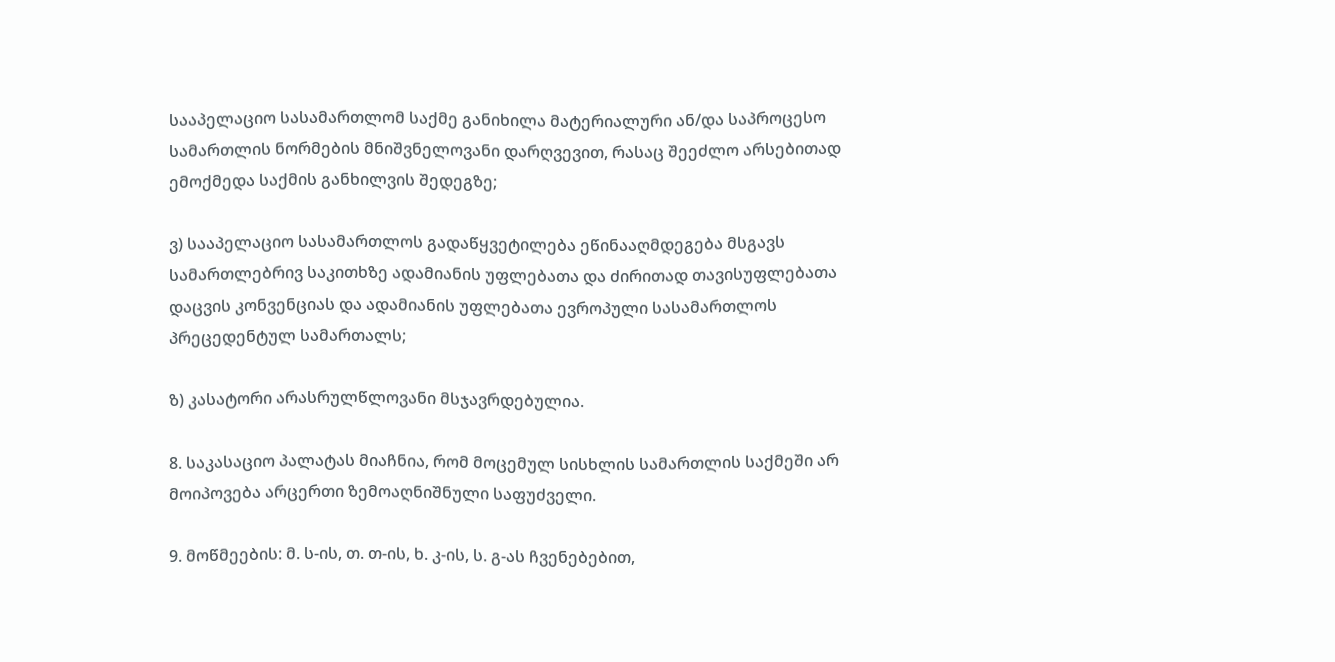სააპელაციო სასამართლომ საქმე განიხილა მატერიალური ან/და საპროცესო სამართლის ნორმების მნიშვნელოვანი დარღვევით, რასაც შეეძლო არსებითად ემოქმედა საქმის განხილვის შედეგზე;

ვ) სააპელაციო სასამართლოს გადაწყვეტილება ეწინააღმდეგება მსგავს სამართლებრივ საკითხზე ადამიანის უფლებათა და ძირითად თავისუფლებათა დაცვის კონვენციას და ადამიანის უფლებათა ევროპული სასამართლოს პრეცედენტულ სამართალს;

ზ) კასატორი არასრულწლოვანი მსჯავრდებულია.

8. საკასაციო პალატას მიაჩნია, რომ მოცემულ სისხლის სამართლის საქმეში არ მოიპოვება არცერთი ზემოაღნიშნული საფუძველი.

9. მოწმეების: მ. ს-ის, თ. თ-ის, ხ. კ-ის, ს. გ-ას ჩვენებებით,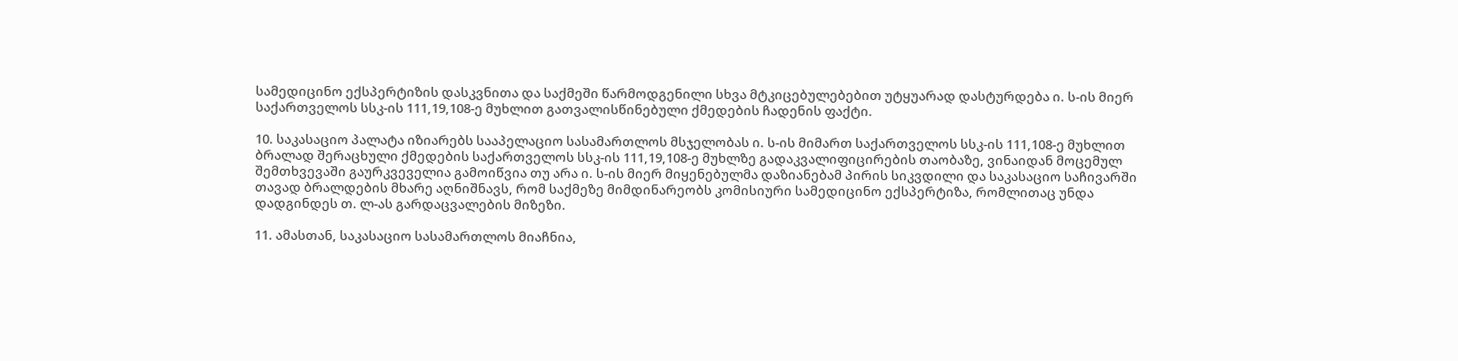სამედიცინო ექსპერტიზის დასკვნითა და საქმეში წარმოდგენილი სხვა მტკიცებულებებით უტყუარად დასტურდება ი. ს-ის მიერ საქართველოს სსკ-ის 111,19,108-ე მუხლით გათვალისწინებული ქმედების ჩადენის ფაქტი.

10. საკასაციო პალატა იზიარებს სააპელაციო სასამართლოს მსჯელობას ი. ს-ის მიმართ საქართველოს სსკ-ის 111,108-ე მუხლით ბრალად შერაცხული ქმედების საქართველოს სსკ-ის 111,19,108-ე მუხლზე გადაკვალიფიცირების თაობაზე, ვინაიდან მოცემულ შემთხვევაში გაურკვეველია გამოიწვია თუ არა ი. ს-ის მიერ მიყენებულმა დაზიანებამ პირის სიკვდილი და საკასაციო საჩივარში თავად ბრალდების მხარე აღნიშნავს, რომ საქმეზე მიმდინარეობს კომისიური სამედიცინო ექსპერტიზა, რომლითაც უნდა დადგინდეს თ. ლ-ას გარდაცვალების მიზეზი.

11. ამასთან, საკასაციო სასამართლოს მიაჩნია,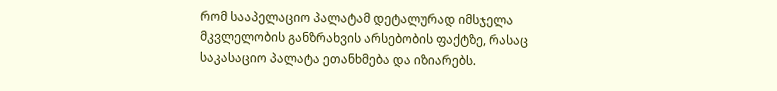რომ სააპელაციო პალატამ დეტალურად იმსჯელა მკვლელობის განზრახვის არსებობის ფაქტზე, რასაც საკასაციო პალატა ეთანხმება და იზიარებს.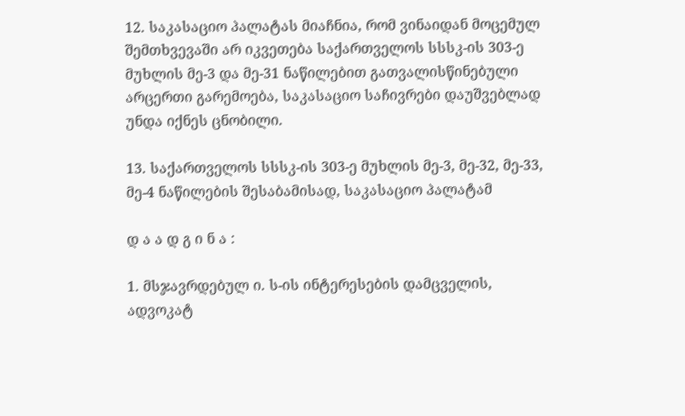12. საკასაციო პალატას მიაჩნია, რომ ვინაიდან მოცემულ შემთხვევაში არ იკვეთება საქართველოს სსსკ-ის 303-ე მუხლის მე-3 და მე-31 ნაწილებით გათვალისწინებული არცერთი გარემოება, საკასაციო საჩივრები დაუშვებლად უნდა იქნეს ცნობილი.

13. საქართველოს სსსკ-ის 303-ე მუხლის მე-3, მე-32, მე-33, მე-4 ნაწილების შესაბამისად, საკასაციო პალატამ

დ ა ა დ გ ი ნ ა :

1. მსჯავრდებულ ი. ს-ის ინტერესების დამცველის, ადვოკატ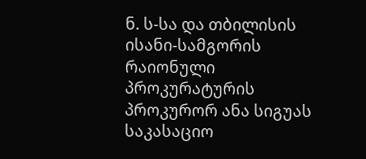ნ. ს-სა და თბილისის ისანი-სამგორის რაიონული პროკურატურის პროკურორ ანა სიგუას საკასაციო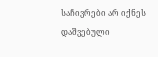საჩივრები არ იქნეს დაშვებული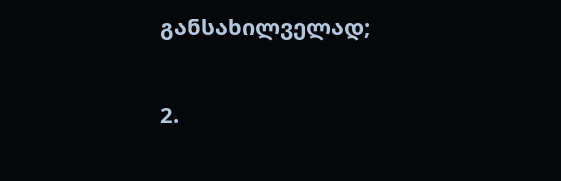განსახილველად;

2.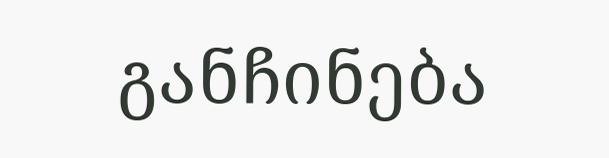განჩინება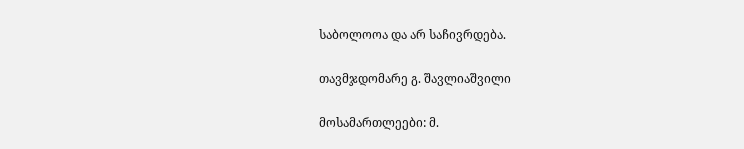საბოლოოა და არ საჩივრდება.

თავმჯდომარე გ. შავლიაშვილი

მოსამართლეები: მ.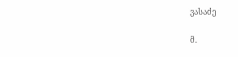ვასაძე

მ.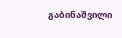გაბინაშვილი